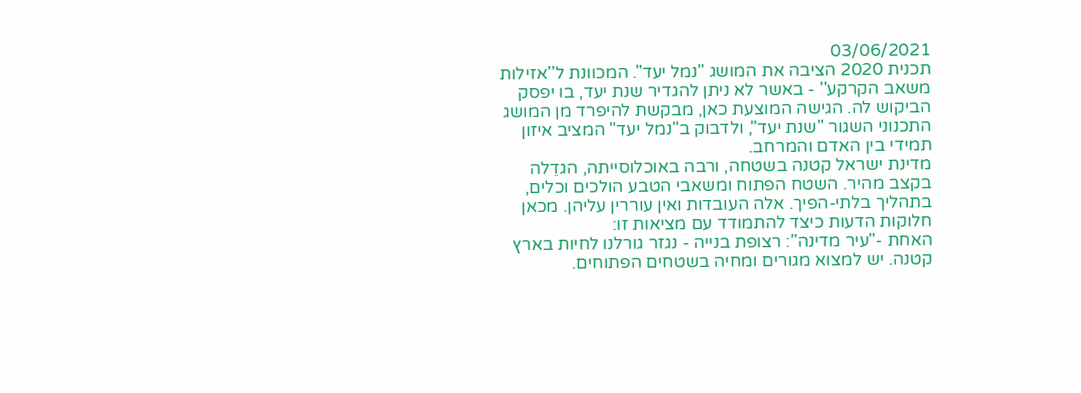03/06/2021
תכנית 2020 הציבה את המושג "נמל יעד". המכוונת ל''אזילות משאב הקרקע'' - באשר לא ניתן להגדיר שנת יעד, בו יפסק הביקוש לה. הגישה המוצעת כאן, מבקשת להיפרד מן המושג התכנוני השגור "שנת יעד", ולדבוק ב"נמל יעד" המציב איזון תמידי בין האדם והמרחב.
מדינת ישראל קטנה בשטחה, ורבה באוכלוסייתה, הגדֵלה בקצב מהיר. השטח הפתוח ומשאבי הטבע הולכים וכלים, בתהליך בלתי-הפיך. אלה העובדות ואין עוררין עליהן. מכאן חלוקות הדעות כיצד להתמודד עם מציאות זו:
האחת -"עיר מדינה": רצופת בנייה - נגזר גורלנו לחיות בארץ קטנה. יש למצוא מגורים ומחיה בשטחים הפתוחים.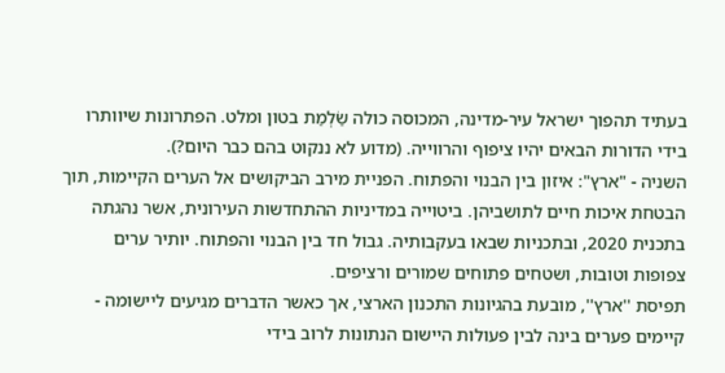בעתיד תהפוך ישראל עיר-מדינה, המכוסה כולה שַׂלְמַת בטון ומלט. הפתרונות שיוותרו בידי הדורות הבאים יהיו ציפוף והרווייה. (מדוע לא ננקוט בהם כבר היום?).
השניה - "ארץ": איזון בין הבנוי והפתוח. הפניית מירב הביקושים אל הערים הקיימות, תוך הבטחת איכות חיים לתושביהן. ביטוייה במדיניות ההתחדשות העירונית, אשר נהגתה בתכנית 2020, ובתכניות שבאו בעקבותיה. גבול חד בין הבנוי והפתוח. יותיר ערים צפופות וטובות, ושטחים פתוחים שמורים ורציפים.
תפיסת ''ארץ'', מובעת בהגיונות התכנון הארצי, אך כאשר הדברים מגיעים ליישומה - קיימים פערים בינה לבין פעולות היישום הנתונות לרוב בידי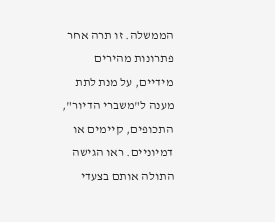הממשלה. זו תרה אחר פתרונות מהירים מידיים, על מנת לתת מענה ל"משברי הדיור", התכופים, קיימים או דמיוניים. ראו הגישה התולה אותם בצעדי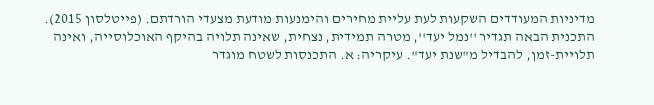מדיניות המעודדים השקעות לעת עליית מחירים והימנעות מודעת מצעדי הורדתם. (פייטלסון 2015).
התכנית הבאה תגדיר ''נמל יעד'', מטרה תמידית, נצחית, שאינה תלויה בהיקף האוכלוסייה, ואינה תלויית-זמן, להבדיל מ"שנת יעד". עיקריה: א. התכנסות לשטח מוגדר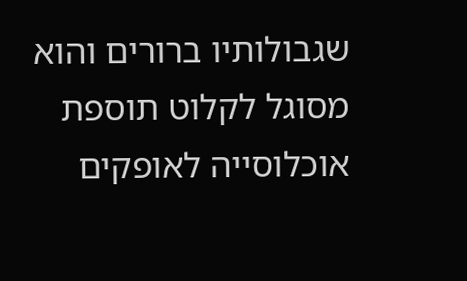שגבולותיו ברורים והוא מסוגל לקלוט תוספת אוכלוסייה לאופקים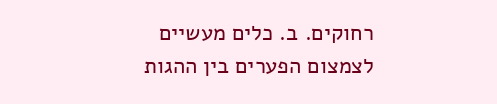רחוקים. ב. כלים מעשיים לצמצום הפערים בין ההגות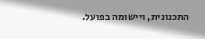התכנונית, ויישומה בפועל.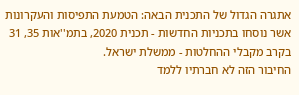אתגרה הגדול של התכנית הבאה: הטמעת התפיסות והעקרונות אשר נוסחו בתכניות החדשות - תכנית 2020, בתמ''אות 35, 31 בקרב מקבלי ההחלטות - ממשלת ישראל.
החיבור הזה לא חברתיו ללמד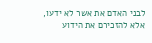לבני האדם את אשר לא ידעו, אלא להזכירם את הידוע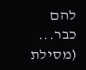להם כבר... (מסילת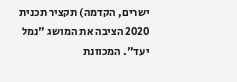ישרים, הקדמה) תקציר תכנית 2020 הציבה את המושג "נמל יעד". המכוונת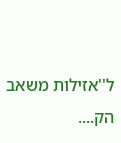ל''אזילות משאב הק....